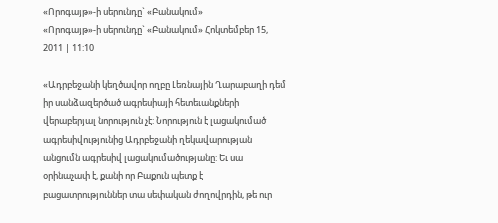«Որոգայթ»-ի սերունդը` «Բանակում»
«Որոգայթ»-ի սերունդը` «Բանակում» Հոկտեմբեր 15, 2011 | 11:10

«Ադրբեջանի կեղծավոր ողբը Լեռնային Ղարաբաղի դեմ իր սանձազերծած ագրեսիայի հետեւանքների վերաբերյալ նորություն չէ: Նորություն է լացակումած ագրեսիվությունից Ադրբեջանի ղեկավարության անցումն ագրեսիվ լացակումածությանը: Եւ սա օրինաչափ է, քանի որ Բաքուն պետք է բացատրություններ տա սեփական ժողովրդին, թե ուր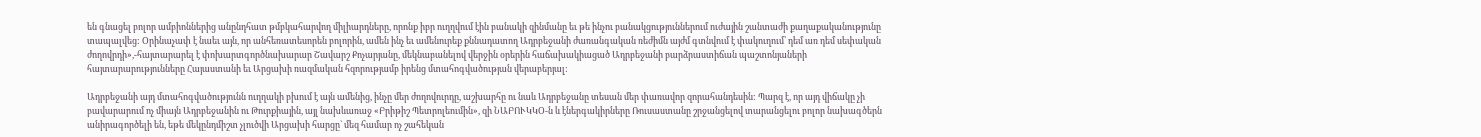են գնացել բոլոր ամբիոններից անընդհատ թմբկահարվող միլիարդները, որոնք իբր ուղղվում էին բանակի զինմանը եւ թե ինչու բանակցություններում ուժային շանտաժի քաղաքականությունը տապալվեց: Օրինաչափ է նաեւ այն, որ անհեռատեսորեն բոլորին, ամեն ինչ եւ ամենուրեք քննադատող Ադրբեջանի ժառանգական ռեժիմն այժմ գտնվում է փակուղում՝ դեմ առ դեմ սեփական ժողովրդի»,-հայտարարել է փոխարտգործնախարար Շավարշ Քոչարյանը, մեկնաբանելով վերջին օրերին հաճախակիացած Ադրբեջանի բարձրաստիճան պաշտոնյաների հայտարարությունները Հայաստանի եւ Արցախի ռազմական հզորությամբ իրենց մտահոգվածության վերաբերյալ:

Ադրբեջանի այդ մտահոգվածությունն ուղղակի բխում է այն ամենից, ինչը մեր ժողովուրդը, աշխարհը ու նաև Ադրբեջանը տեսան մեր փառավոր զորահանդեսին: Պարզ է, որ այդ վիճակը չի բավարարում ոչ միայն Ադրբեջանին ու Թուրքիային, այլ նախևառաջ «Բրիթիշ Պետրոլեումին», զի ՆԱԲՈՒԿԿՕ-ն և էներգակիրները Ռուսաստանը շրջանցելով տարանցելու բոլոր նախագծերն անիրագործելի են, եթե մեկընդմիշտ չլուծվի Արցախի հարցը` մեզ համար ոչ շահեկան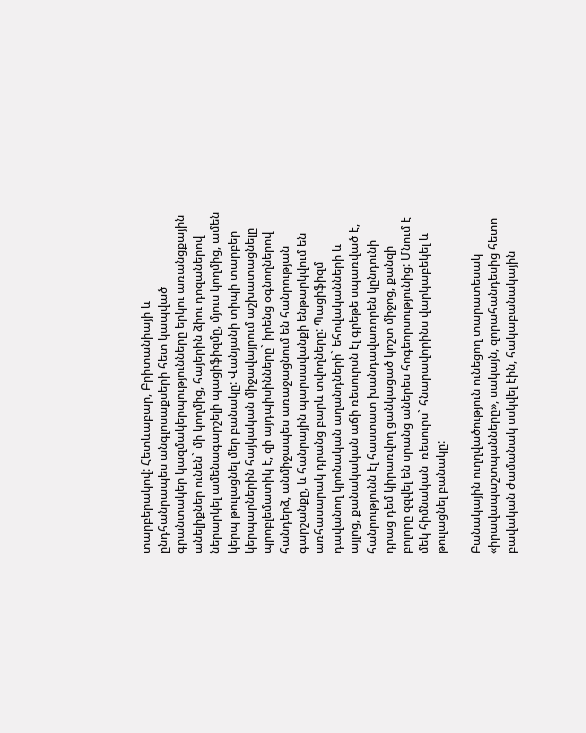տարբերակով: Հետևաբար, Բրիտանիայի և ընդհանրապես անգլոսաքսերի հետ կապված գրանտակեր կազմակերպությունները երկու առանցքային անելիքներ ունեն` մի կողմից, հայերին ձիու դոզաներով ներարկել ամենագարշելի պացիֆիզմը, մյուս կողմից, ամեն կերպ թուլացնել մեր բանակը: Վանյանի տիպի տարբեր կերպարներին հայկական միջավայրում աշխատացնելը պրոբլեմատիկ է, զի այդպիսինները` իրենց օգնողներով հանդերձ, անմիջապես առաջացնում են հանրության գարշանքը, և հանրային պարսավանքի ենթարկվում են առհասարակ դրանց բարև տվողները: Պացիֆիզմ դավանող կրոնական աղանդների` եհովականների և այլոց, քանակական աճի ռեսուրսն էլ գրեթե սպառված է, հանրությունն էլ հաստատ խանդավառորեն կընդունի դրաց դեմ կիրառվող ցանկացած կոշտ միջոց, քանզի բոլորը զզվել են սրանց աներես հոգեորսությունից: Մնում է մեկ հիմնական  ռեսուրս` հնարավորինս վարկաբեկել և թուլացնել բանակը:

Բանակային ուղղվածություն ունեցող տարատեսակ «իրավապաշտպանները», սակայն, զորահանդեսից հետո բավական ժամանակ սսկվել էին, հակաբանակային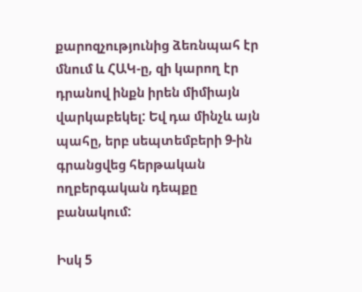քարոզչությունից ձեռնպահ էր մնում և ՀԱԿ-ը, զի կարող էր դրանով ինքն իրեն միմիայն վարկաբեկել: Եվ դա մինչև այն պահը, երբ սեպտեմբերի 9-ին գրանցվեց հերթական ողբերգական դեպքը բանակում:

Իսկ 5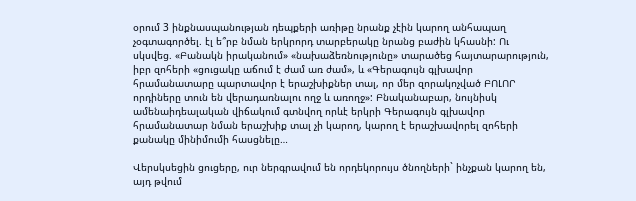օրում 3 ինքնասպանության դեպքերի առիթը նրանք չէին կարող անհապաղ չօգտագործել. էլ ե՞րբ նման երկրորդ տարբերակը նրանց բաժին կհասնի: Ու սկսվեց. «Բանակն իրականում» «նախաձեռնությունը» տարածեց հայտարարություն, իբր զոհերի «ցուցակը աճում է ժամ առ ժամ», և «Գերագույն գլխավոր հրամանատարը պարտավոր է երաշխիքներ տալ, որ մեր զորակոչված ԲՈԼՈՐ որդիները տուն են վերադառնալու ողջ և առողջ»: Բնականաբար, նույնիսկ ամենաիդեալական վիճակում գտնվող որևէ երկրի Գերագույն գլխավոր հրամանատար նման երաշխիք տալ չի կարող, կարող է երաշխավորել զոհերի քանակը մինիմումի հասցնելը…

Վերսկսեցին ցուցերը, ուր ներգրավում են որդեկորույս ծնողների` ինչքան կարող են, այդ թվում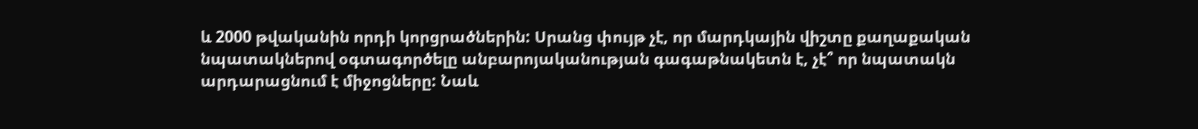և 2000 թվականին որդի կորցրածներին: Սրանց փույթ չէ, որ մարդկային վիշտը քաղաքական նպատակներով օգտագործելը անբարոյականության գագաթնակետն է, չէ՞ որ նպատակն արդարացնում է միջոցները: Նաև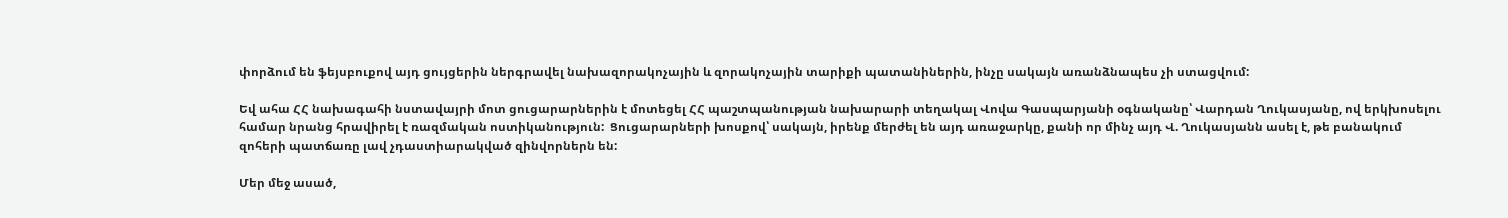փորձում են ֆեյսբուքով այդ ցույցերին ներգրավել նախազորակոչային և զորակոչային տարիքի պատանիներին, ինչը սակայն առանձնապես չի ստացվում:

Եվ ահա ՀՀ նախագահի նստավայրի մոտ ցուցարարներին է մոտեցել ՀՀ պաշտպանության նախարարի տեղակալ Վովա Գասպարյանի օգնականը՝ Վարդան Ղուկասյանը, ով երկխոսելու համար նրանց հրավիրել է ռազմական ոստիկանություն:  Ցուցարարների խոսքով՝ սակայն, իրենք մերժել են այդ առաջարկը, քանի որ մինչ այդ Վ. Ղուկասյանն ասել է, թե բանակում զոհերի պատճառը լավ չդաստիարակված զինվորներն են:

Մեր մեջ ասած,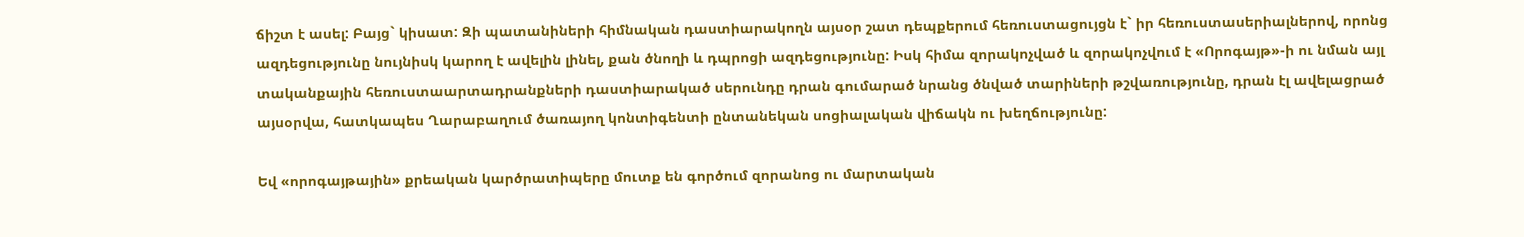ճիշտ է ասել: Բայց` կիսատ: Զի պատանիների հիմնական դաստիարակողն այսօր շատ դեպքերում հեռուստացույցն է` իր հեռուստասերիալներով, որոնց ազդեցությունը նույնիսկ կարող է ավելին լինել, քան ծնողի և դպրոցի ազդեցությունը: Իսկ հիմա զորակոչված և զորակոչվում է «Որոգայթ»-ի ու նման այլ տականքային հեռուստաարտադրանքների դաստիարակած սերունդը դրան գումարած նրանց ծնված տարիների թշվառությունը, դրան էլ ավելացրած այսօրվա, հատկապես Ղարաբաղում ծառայող կոնտիգենտի ընտանեկան սոցիալական վիճակն ու խեղճությունը:

Եվ «որոգայթային» քրեական կարծրատիպերը մուտք են գործում զորանոց ու մարտական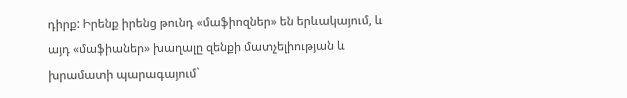դիրք: Իրենք իրենց թունդ «մաֆիոզներ» են երևակայում, և այդ «մաֆիաներ» խաղալը զենքի մատչելիության և խրամատի պարագայում`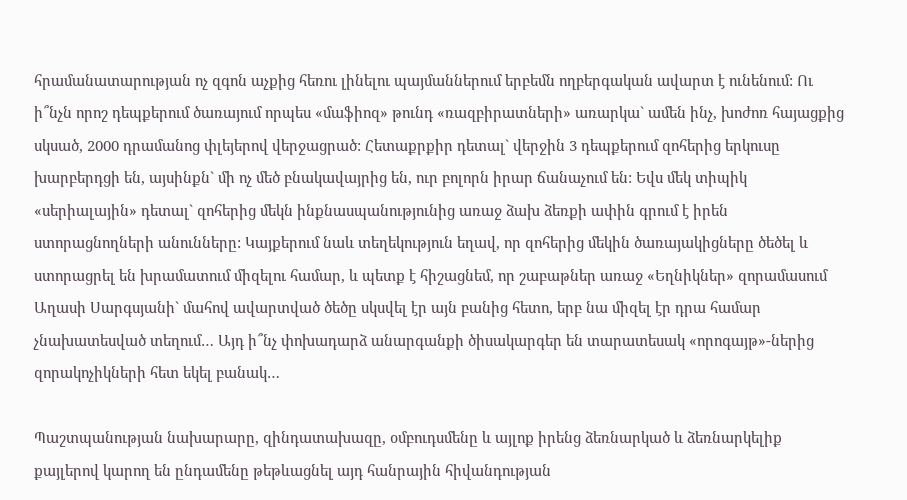հրամանատարության ոչ զգոն աչքից հեռու լինելու պայմաններում երբեմն ողբերգական ավարտ է ունենում: Ու ի՞նչն որոշ դեպքերում ծառայում որպես «մաֆիոզ» թունդ «ռազբիրատների» առարկա` ամեն ինչ, խոժոռ հայացքից սկսած, 2000 դրամանոց փլեյերով վերջացրած: Հետաքրքիր դետալ` վերջին 3 դեպքերում զոհերից երկուսը խարբերդցի են, այսինքն` մի ոչ մեծ բնակավայրից են, ուր բոլորն իրար ճանաչում են: Եվս մեկ տիպիկ «սերիալային» դետալ` զոհերից մեկն ինքնասպանությունից առաջ ձախ ձեռքի ափին գրում է իրեն ստորացնողների անունները: Կայքերում նաև տեղեկություն եղավ, որ զոհերից մեկին ծառայակիցները ծեծել և ստորացրել են խրամատում միզելու համար, և պետք է հիշացնեմ, որ շաբաթներ առաջ «Եղնիկներ» զորամասում Աղասի Սարգսյանի` մահով ավարտված ծեծը սկսվել էր այն բանից հետո, երբ նա միզել էր դրա համար չնախատեսված տեղում… Այդ ի՞նչ փոխադարձ անարգանքի ծիսակարգեր են տարատեսակ «որոգայթ»-ներից զորակոչիկների հետ եկել բանակ…

Պաշտպանության նախարարը, զինդատախազը, օմբուդսմենը և այլոք իրենց ձեռնարկած և ձեռնարկելիք քայլերով կարող են ընդամենը թեթևացնել այդ հանրային հիվանդության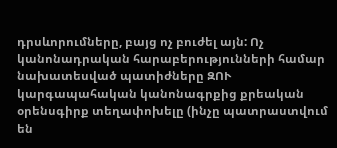դրսևորումները, բայց ոչ բուժել այն: Ոչ կանոնադրական հարաբերությունների համար նախատեսված պատիժները ԶՈՒ կարգապահական կանոնագրքից քրեական օրենսգիրք տեղափոխելը (ինչը պատրաստվում են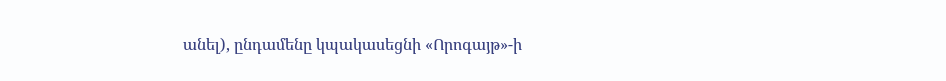անել), ընդամենը կպակասեցնի «Որոգայթ»-ի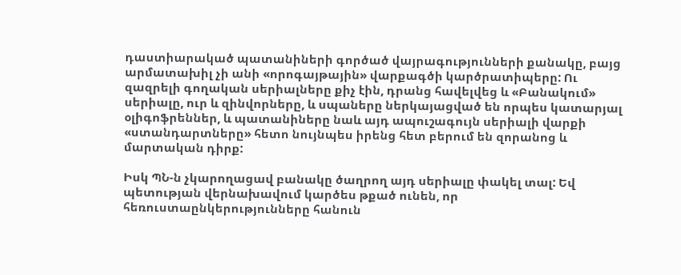դաստիարակած պատանիների գործած վայրագությունների քանակը, բայց արմատախիլ չի անի «որոգայթային» վարքագծի կարծրատիպերը: Ու զազրելի գողական սերիալները քիչ էին, դրանց հավելվեց և «Բանակում» սերիալը, ուր և զինվորները, և սպաները ներկայացված են որպես կատարյալ օլիգոֆրեններ, և պատանիները նաև այդ ապուշագույն սերիալի վարքի «ստանդարտները» հետո նույնպես իրենց հետ բերում են զորանոց և մարտական դիրք:

Իսկ ՊՆ-ն չկարողացավ բանակը ծաղրող այդ սերիալը փակել տալ: Եվ պետության վերնախավում կարծես թքած ունեն, որ հեռուստաընկերությունները հանուն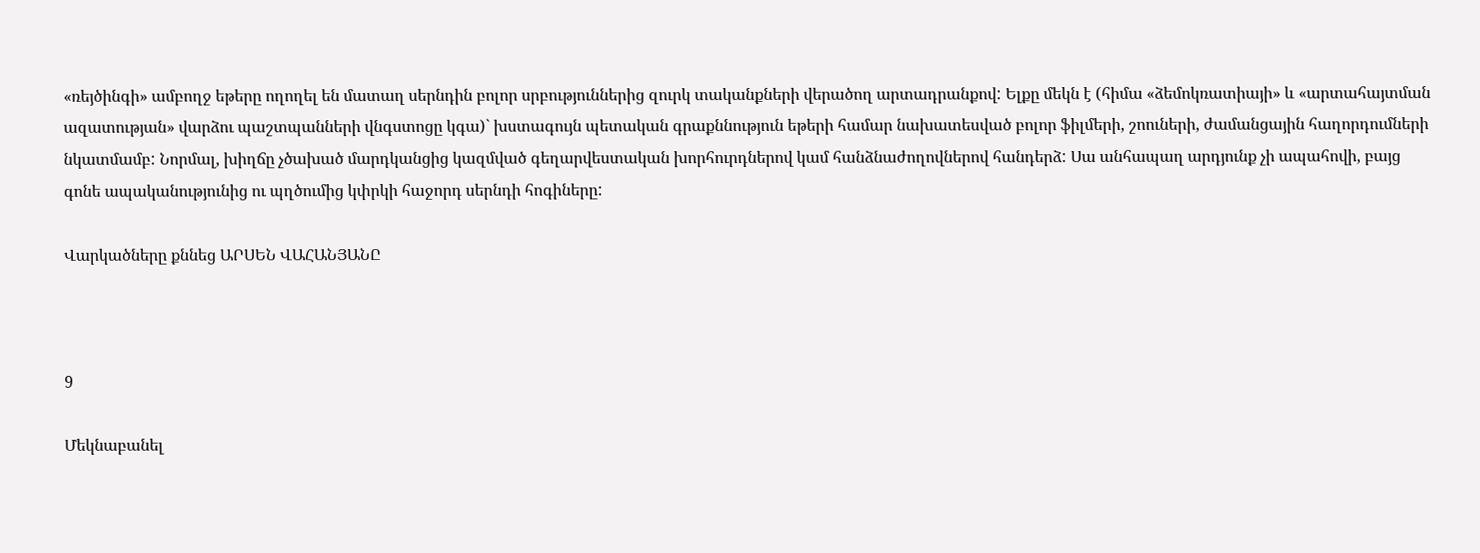«ռեյծինգի» ամբողջ եթերը ողողել են մատաղ սերնդին բոլոր սրբություններից զուրկ տականքների վերածող արտադրանքով: Ելքը մեկն է (հիմա «ձեմոկռատիայի» և «արտահայտման ազատության» վարձու պաշտպանների վնգստոցը կգա)` խստագույն պետական գրաքննություն եթերի համար նախատեսված բոլոր ֆիլմերի, շոուների, ժամանցային հաղորդումների նկատմամբ: Նորմալ, խիղճը չծախած մարդկանցից կազմված գեղարվեստական խորհուրդներով կամ հանձնաժողովներով հանդերձ: Սա անհապաղ արդյունք չի ապահովի, բայց գոնե ապականությունից ու պղծումից կփրկի հաջորդ սերնդի հոգիները:

Վարկածները քննեց ԱՐՍԵՆ ՎԱՀԱՆՅԱՆԸ



9

Մեկնաբանել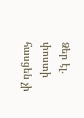Ձեր էլ. փոստի հասցեն չի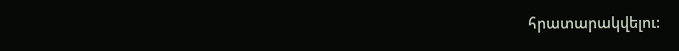հրատարակվելու: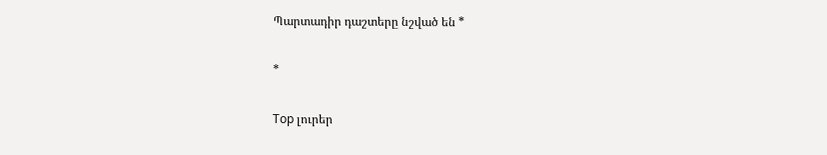Պարտադիր դաշտերը նշված են *

*

Top լուրեր